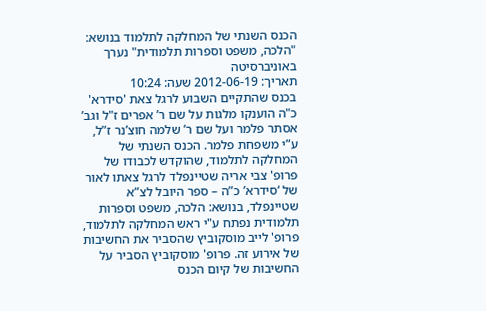הכנס השנתי של המחלקה לתלמוד בנושא: "הלכה, משפט וספרות תלמודית" נערך באוניברסיטה
תאריך: 2012-06-19 שעה: 10:24
בכנס שהתקיים השבוע לרגל צאת 'סידרא' כ"ה הוענקו מלגות על שם ר’ אפרים ז"ל וגב’ אסתר פלמר ועל שם ר’ שלמה חוצ’נר ז”ל, ע”י משפחת פלמר. הכנס השנתי של המחלקה לתלמוד, שהוקדש לכבודו של פרופ' צבי אריה שטיינפלד לרגל צאתו לאור של ‘סידרא’ כ”ה – ספר היובל לצ”א שטיינפלד, בנושא: הלכה, משפט וספרות תלמודית נפתח ע"י ראש המחלקה לתלמוד, פרופ' לייב מוסקוביץ שהסביר את החשיבות של אירוע זה. פרופ' מוסקוביץ הסביר על החשיבות של קיום הכנס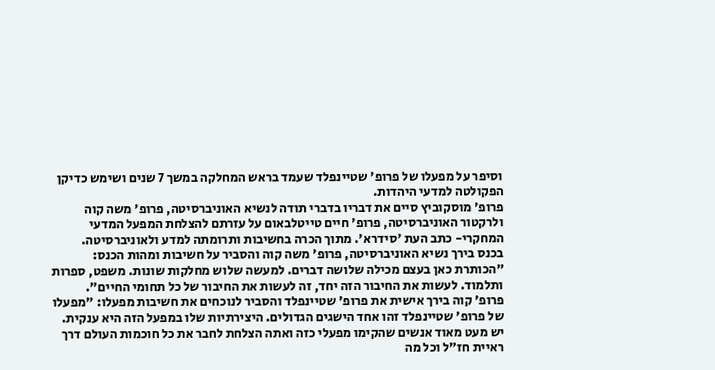וסיפר על מפעלו של פרופ' שטיינפלד שעמד בראש המחלקה במשך 7 שנים ושימש כדיקן הפקולטה למדעי היהדות.
פרופ' מוסקוביץ סיים את דבריו בדברי תודה לנשיא האוניברסיטה, פרופ' משה קוה ולרקטור האוניברסיטה, פרופ' חיים טייטלבאום על עזרתם להצלחת המפעל המדעי המחקרי- כתב העת 'סידרא'. מתוך הכרה בחשיבות ותרומתה למדע ולאוניברסיטה.
בכנס בירך נשיא האוניברסיטה, פרופ' משה קוה והסביר על חשיבות ומהות הכנס: "הכותרת כאן בעצם מכילה שלושה דברים. למעשה שלוש מחלקות שונות. משפט, ספרות ותלמוד. לעשות את החיבור הזה יחד, זה לעשות את החיבור של כל תחומי החיים".
פרופ' קוה בירך אישית את פרופ' שטיינפלד והסביר לנוכחים את חשיבות מפעלו: "מפעלו של פרופ' שטיינפלד זהו אחד הישגים הגדולים. היצירתיות שלו במפעל הזה היא ענקית. יש מעט מאוד אנשים שהקימו מפעלי כזה ואתה הצלחת לחבר את כל חוכמות העולם דרך ראיית חז"ל וכל מה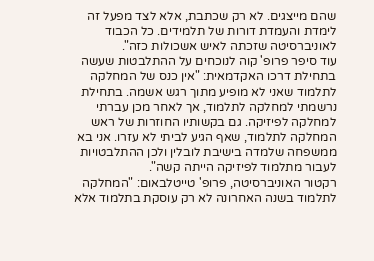שהם מייצגים. לא רק שכתבת, אלא לצד מפעל זה לימדת והעמדת דורות של תלמידים. כל הכבוד לאוניברסיטה שזכתה לאיש אשכולות כזה".
עוד סיפר פרופ' קוה לנוכחים על ההתלבטות שעשה בתחילת דרכו האקדמאית: "אין כנס של המחלקה לתלמוד שאני לא מופיע מתוך רגש אשמה. בתחילת נרשמתי למחלקה לתלמוד, אך לאחר מכן עברתי למחלקה לפיזיקה. גם בקשותיו החוזרות של ראש המחלקה לתלמוד, שאף הגיע לביתי לא עזרו. אני בא ממשפחה שלמדה בישיבת לובלין ולכן ההתלבטויות לעבור מתלמוד לפיזיקה הייתה קשה".
רקטור האוניברסיטה, פרופ' טייטלבאום: "המחלקה לתלמוד בשנה האחרונה לא רק עוסקת בתלמוד אלא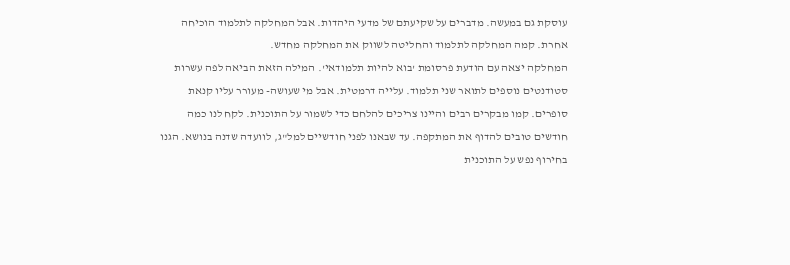עוסקת גם במעשה. מדברים על שקיעתם של מדעי היהדות. אבל המחלקה לתלמוד הוכיחה אחרת. קמה המחלקה לתלמוד והחליטה לשווק את המחלקה מחדש.
המחלקה יצאה עם הודעת פרסומת 'בוא להיות תלמודאי'. המילה הזאת הביאה לפה עשרות סטודנטים נוספים לתואר שני תלמוד. עלייה דרמטית. אבל מי שעושה- מעורר עליו קנאת סופרים. קמו מבקרים רבים והיינו צריכים להלחם כדי לשמור על התוכנית. לקח לנו כמה חודשים טובים להדוף את המתקפה. עד שבאנו לפני חודשיים למל"ג, לוועדה שדנה בנושא. הגנו בחירוף נפש על התוכנית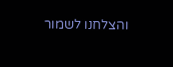והצלחנו לשמור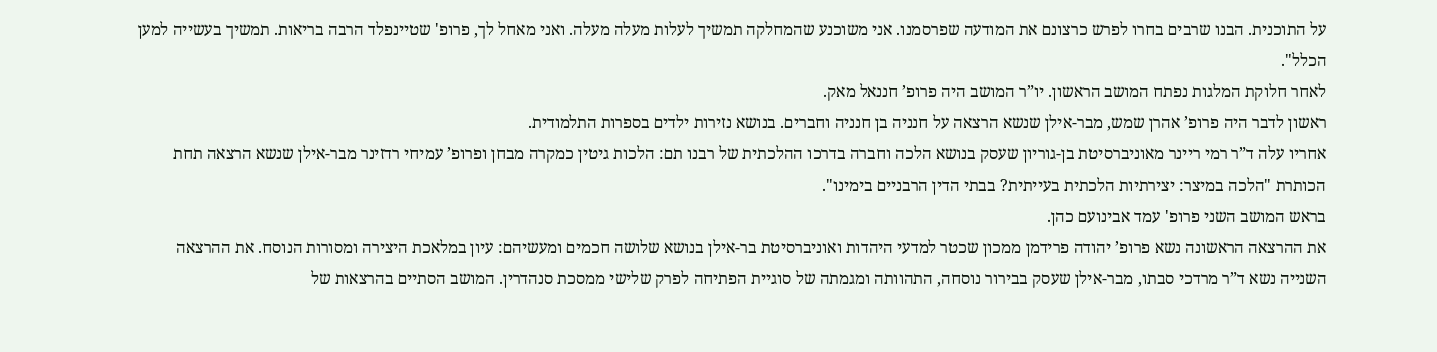על התוכנית. הבנו שרבים בחרו לפרש כרצונם את המודעה שפרסמנו. אני משוכנע שהמחלקה תמשיך לעלות מעלה מעלה. ואני מאחל לך, פרופ' שטיינפלד הרבה בריאות. תמשיך בעשייה למען הכלל".
לאחר חלוקת המלגות נפתח המושב הראשון. יו”ר המושב היה פרופ’ חננאל מאק.
ראשון לדבר היה פרופ’ אהרן שמש, מבר-אילן שנשא הרצאה על חנניה בן חנניה וחברים. בנושא נזירות ילדים בספרות התלמודית.
אחריו עלה ד”ר רמי ריינר מאוניברסיטת בן-גוריון שעסק בנושא הלכה וחברה בדרכו ההלכתית של רבנו תם: הלכות גיטין כמקרה מבחן ופרופ’ עמיחי רדזינר מבר-אילן שנשא הרצאה תחת הכותרת "הלכה במיצר: יצירתיות הלכתית בעייתית? בבתי הדין הרבניים בימינו".
בראש המושב השני פרופ' עמד אבינועם כהן.
את ההרצאה הראשונה נשא פרופ’ יהודה פרידמן ממכון שכטר למדעי היהדות ואוניברסיטת בר-אילן בנושא שלושה חכמים ומעשיהם: עיון במלאכת היצירה ומסורות הנוסח. את ההרצאה השנייה נשא ד”ר מרדכי סבתו, מבר-אילן שעסק בבירור נוסחה, התהוותה ומגמתה של סוגיית הפתיחה לפרק שלישי ממסכת סנהדרין. המושב הסתיים בהרצאות של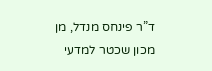ד”ר פינחס מנדל, מן מכון שכטר למדעי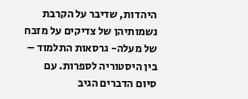היהדות, שדיבר על הקרבת נשמותיהן של צדיקים על מזבח של מעלה- גרסאות התלמוד – בין היסטוריה לספרות. עם סיום הדברים הגיב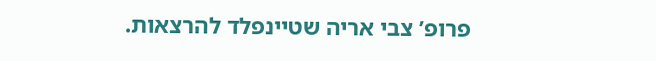פרופ’ צבי אריה שטיינפלד להרצאות.